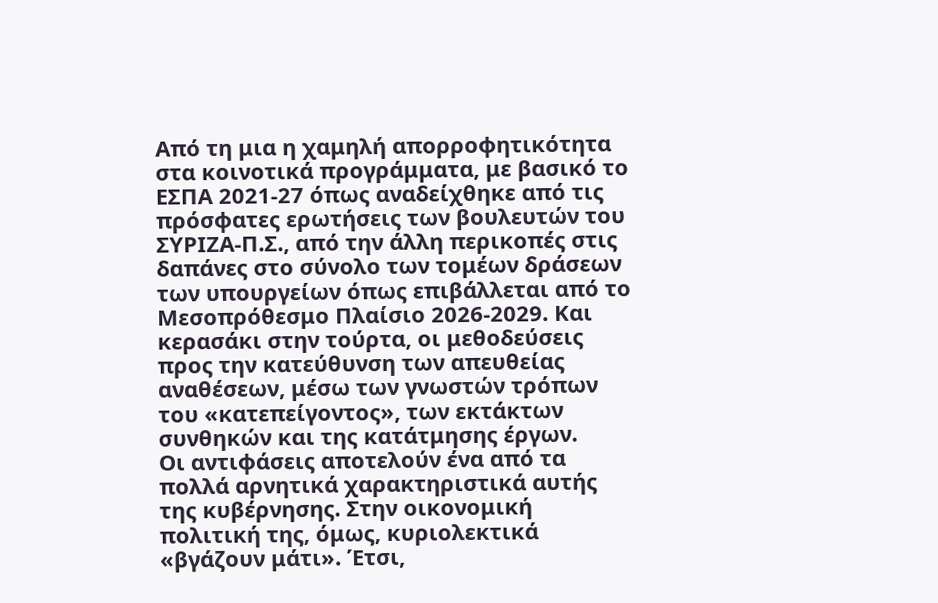Από τη μια η χαμηλή απορροφητικότητα στα κοινοτικά προγράμματα, με βασικό το ΕΣΠΑ 2021-27 όπως αναδείχθηκε από τις πρόσφατες ερωτήσεις των βουλευτών του ΣΥΡΙΖΑ-Π.Σ., από την άλλη περικοπές στις δαπάνες στο σύνολο των τομέων δράσεων των υπουργείων όπως επιβάλλεται από το Μεσοπρόθεσμο Πλαίσιο 2026-2029. Και κερασάκι στην τούρτα, οι μεθοδεύσεις προς την κατεύθυνση των απευθείας αναθέσεων, μέσω των γνωστών τρόπων του «κατεπείγοντος», των εκτάκτων συνθηκών και της κατάτμησης έργων.
Οι αντιφάσεις αποτελούν ένα από τα πολλά αρνητικά χαρακτηριστικά αυτής της κυβέρνησης. Στην οικονομική πολιτική της, όμως, κυριολεκτικά «βγάζουν μάτι». Έτσι,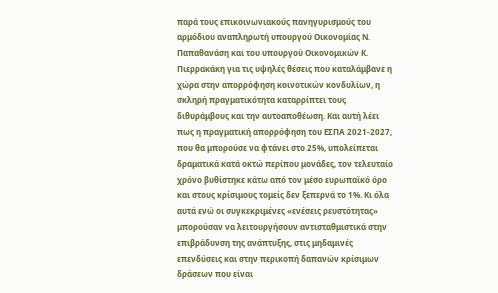παρά τους επικοινωνιακούς πανηγυρισμούς του αρμόδιου αναπληρωτή υπουργού Οικονομίας Ν. Παπαθανάση και του υπουργού Οικονομικών Κ. Πιερρακάκη για τις υψηλές θέσεις που καταλάμβανε η χώρα στην απορρόφηση κοινοτικών κονδυλίων, η σκληρή πραγματικότητα καταρρίπτει τους διθυράμβους και την αυτοαποθέωση. Και αυτή λέει πως η πραγματική απορρόφηση του ΕΣΠΑ 2021-2027, που θα μπορούσε να φτάνει στο 25%, υπολείπεται δραματικά κατά οκτώ περίπου μονάδες, τον τελευταίο χρόνο βυθίστηκε κάτω από τον μέσο ευρωπαϊκό όρο και στους κρίσιμους τομείς δεν ξεπερνά το 1%. Κι όλα αυτά ενώ οι συγκεκριμένες «ενέσεις ρευστότητας» μπορούσαν να λειτουργήσουν αντισταθμιστικά στην επιβράδυνση της ανάπτυξης, στις μηδαμινές επενδύσεις και στην περικοπή δαπανών κρίσιμων δράσεων που είναι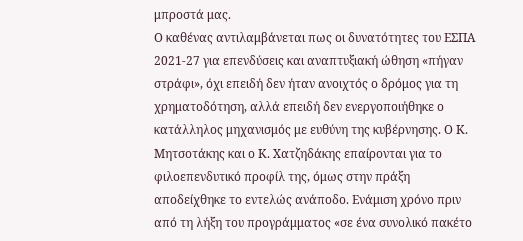μπροστά μας.
Ο καθένας αντιλαμβάνεται πως οι δυνατότητες του ΕΣΠΑ 2021-27 για επενδύσεις και αναπτυξιακή ώθηση «πήγαν στράφι», όχι επειδή δεν ήταν ανοιχτός ο δρόμος για τη χρηματοδότηση, αλλά επειδή δεν ενεργοποιήθηκε ο κατάλληλος μηχανισμός με ευθύνη της κυβέρνησης. Ο Κ. Μητσοτάκης και ο Κ. Χατζηδάκης επαίρονται για το φιλοεπενδυτικό προφίλ της, όμως στην πράξη αποδείχθηκε το εντελώς ανάποδο. Ενάμιση χρόνο πριν από τη λήξη του προγράμματος «σε ένα συνολικό πακέτο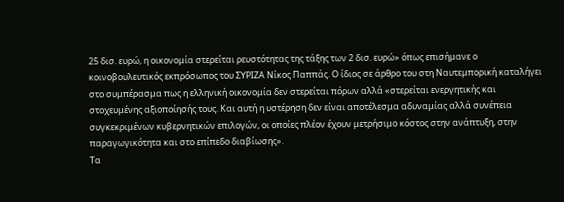25 δισ. ευρώ, η οικονομία στερείται ρευστότητας της τάξης των 2 δισ. ευρώ» όπως επισήμανε ο κοινοβουλευτικός εκπρόσωπος του ΣΥΡΙΖΑ Νίκος Παππάς. Ο ίδιος σε άρθρο του στη Ναυτεμπορική καταλήγει στο συμπέρασμα πως η ελληνική οικονομία δεν στερείται πόρων αλλά «στερείται ενεργητικής και στοχευμένης αξιοποίησής τους. Και αυτή η υστέρηση δεν είναι αποτέλεσμα αδυναμίας αλλά συνέπεια συγκεκριμένων κυβερνητικών επιλογών, οι οποίες πλέον έχουν μετρήσιμο κόστος στην ανάπτυξη, στην παραγωγικότητα και στο επίπεδο διαβίωσης».
Τα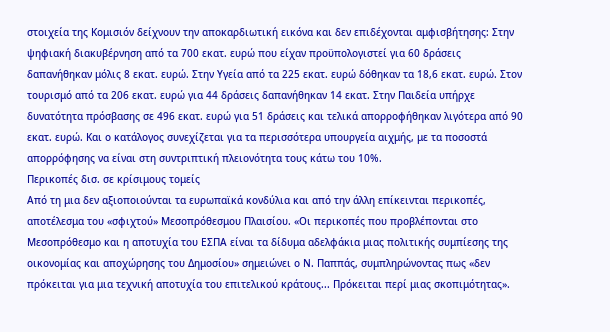στοιχεία της Κομισιόν δείχνουν την αποκαρδιωτική εικόνα και δεν επιδέχονται αμφισβήτησης: Στην ψηφιακή διακυβέρνηση από τα 700 εκατ. ευρώ που είχαν προϋπολογιστεί για 60 δράσεις δαπανήθηκαν μόλις 8 εκατ. ευρώ. Στην Υγεία από τα 225 εκατ. ευρώ δόθηκαν τα 18,6 εκατ. ευρώ. Στον τουρισμό από τα 206 εκατ. ευρώ για 44 δράσεις δαπανήθηκαν 14 εκατ. Στην Παιδεία υπήρχε δυνατότητα πρόσβασης σε 496 εκατ. ευρώ για 51 δράσεις και τελικά απορροφήθηκαν λιγότερα από 90 εκατ. ευρώ. Και ο κατάλογος συνεχίζεται για τα περισσότερα υπουργεία αιχμής, με τα ποσοστά απορρόφησης να είναι στη συντριπτική πλειονότητα τους κάτω του 10%.
Περικοπές δισ. σε κρίσιμους τομείς
Από τη μια δεν αξιοποιούνται τα ευρωπαϊκά κονδύλια και από την άλλη επίκεινται περικοπές, αποτέλεσμα του «σφιχτού» Μεσοπρόθεσμου Πλαισίου. «Οι περικοπές που προβλέπονται στο Μεσοπρόθεσμο και η αποτυχία του ΕΣΠΑ είναι τα δίδυμα αδελφάκια μιας πολιτικής συμπίεσης της οικονομίας και αποχώρησης του Δημοσίου» σημειώνει ο Ν. Παππάς, συμπληρώνοντας πως «δεν πρόκειται για μια τεχνική αποτυχία του επιτελικού κράτους... Πρόκειται περί μιας σκοπιμότητας».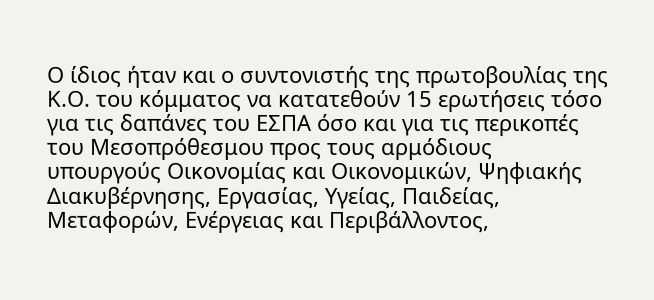Ο ίδιος ήταν και ο συντονιστής της πρωτοβουλίας της Κ.Ο. του κόμματος να κατατεθούν 15 ερωτήσεις τόσο για τις δαπάνες του ΕΣΠΑ όσο και για τις περικοπές του Μεσοπρόθεσμου προς τους αρμόδιους υπουργούς Οικονομίας και Οικονομικών, Ψηφιακής Διακυβέρνησης, Εργασίας, Υγείας, Παιδείας, Μεταφορών, Ενέργειας και Περιβάλλοντος,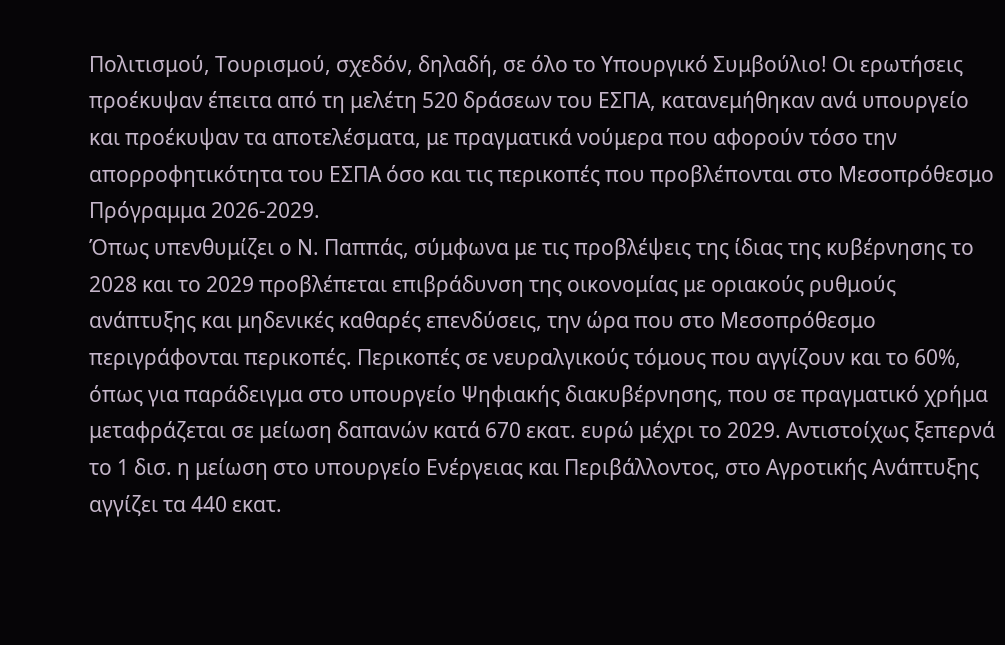Πολιτισμού, Τουρισμού, σχεδόν, δηλαδή, σε όλο το Υπουργικό Συμβούλιο! Οι ερωτήσεις προέκυψαν έπειτα από τη μελέτη 520 δράσεων του ΕΣΠΑ, κατανεμήθηκαν ανά υπουργείο και προέκυψαν τα αποτελέσματα, με πραγματικά νούμερα που αφορούν τόσο την απορροφητικότητα του ΕΣΠΑ όσο και τις περικοπές που προβλέπονται στο Μεσοπρόθεσμο Πρόγραμμα 2026-2029.
Όπως υπενθυμίζει ο Ν. Παππάς, σύμφωνα με τις προβλέψεις της ίδιας της κυβέρνησης το 2028 και το 2029 προβλέπεται επιβράδυνση της οικονομίας με οριακούς ρυθμούς ανάπτυξης και μηδενικές καθαρές επενδύσεις, την ώρα που στο Μεσοπρόθεσμο περιγράφονται περικοπές. Περικοπές σε νευραλγικούς τόμους που αγγίζουν και το 60%, όπως για παράδειγμα στο υπουργείο Ψηφιακής διακυβέρνησης, που σε πραγματικό χρήμα μεταφράζεται σε μείωση δαπανών κατά 670 εκατ. ευρώ μέχρι το 2029. Αντιστοίχως ξεπερνά το 1 δισ. η μείωση στο υπουργείο Ενέργειας και Περιβάλλοντος, στο Αγροτικής Ανάπτυξης αγγίζει τα 440 εκατ.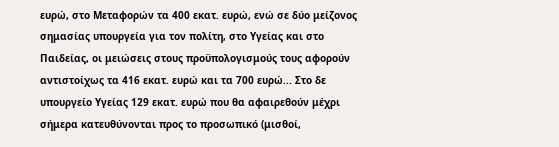ευρώ, στο Μεταφορών τα 400 εκατ. ευρώ, ενώ σε δύο μείζονος σημασίας υπουργεία για τον πολίτη, στο Υγείας και στο Παιδείας, οι μειώσεις στους προϋπολογισμούς τους αφορούν αντιστοίχως τα 416 εκατ. ευρώ και τα 700 ευρώ... Στο δε υπουργείο Υγείας 129 εκατ. ευρώ που θα αφαιρεθούν μέχρι σήμερα κατευθύνονται προς το προσωπικό (μισθοί,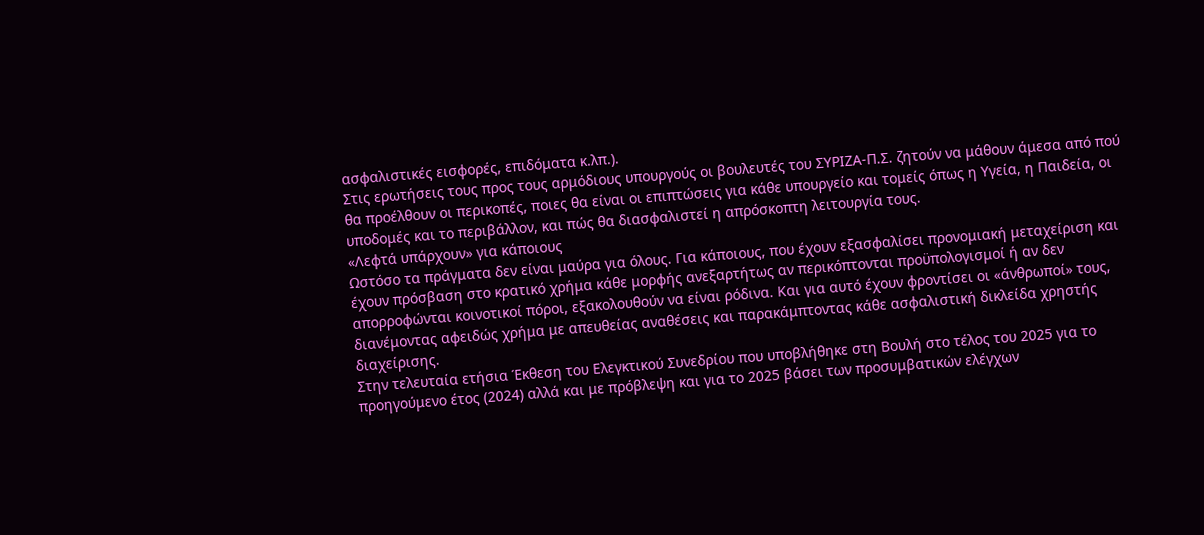ασφαλιστικές εισφορές, επιδόματα κ.λπ.).
Στις ερωτήσεις τους προς τους αρμόδιους υπουργούς οι βουλευτές του ΣΥΡΙΖΑ-Π.Σ. ζητούν να μάθουν άμεσα από πού θα προέλθουν οι περικοπές, ποιες θα είναι οι επιπτώσεις για κάθε υπουργείο και τομείς όπως η Υγεία, η Παιδεία, οι υποδομές και το περιβάλλον, και πώς θα διασφαλιστεί η απρόσκοπτη λειτουργία τους.
«Λεφτά υπάρχουν» για κάποιους
Ωστόσο τα πράγματα δεν είναι μαύρα για όλους. Για κάποιους, που έχουν εξασφαλίσει προνομιακή μεταχείριση και έχουν πρόσβαση στο κρατικό χρήμα κάθε μορφής ανεξαρτήτως αν περικόπτονται προϋπολογισμοί ή αν δεν απορροφώνται κοινοτικοί πόροι, εξακολουθούν να είναι ρόδινα. Και για αυτό έχουν φροντίσει οι «άνθρωποί» τους, διανέμοντας αφειδώς χρήμα με απευθείας αναθέσεις και παρακάμπτοντας κάθε ασφαλιστική δικλείδα χρηστής διαχείρισης.
Στην τελευταία ετήσια Έκθεση του Ελεγκτικού Συνεδρίου που υποβλήθηκε στη Βουλή στο τέλος του 2025 για το προηγούμενο έτος (2024) αλλά και με πρόβλεψη και για το 2025 βάσει των προσυμβατικών ελέγχων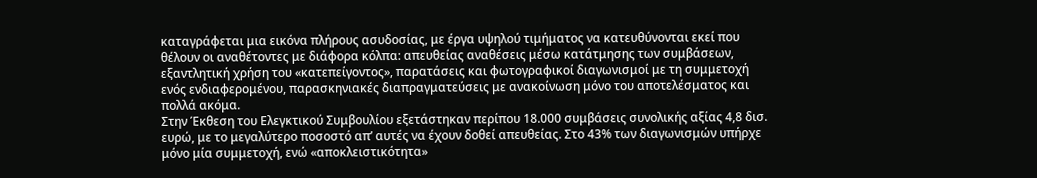καταγράφεται μια εικόνα πλήρους ασυδοσίας, με έργα υψηλού τιμήματος να κατευθύνονται εκεί που θέλουν οι αναθέτοντες με διάφορα κόλπα: απευθείας αναθέσεις μέσω κατάτμησης των συμβάσεων, εξαντλητική χρήση του «κατεπείγοντος», παρατάσεις και φωτογραφικοί διαγωνισμοί με τη συμμετοχή ενός ενδιαφερομένου, παρασκηνιακές διαπραγματεύσεις με ανακοίνωση μόνο του αποτελέσματος και πολλά ακόμα.
Στην Έκθεση του Ελεγκτικού Συμβουλίου εξετάστηκαν περίπου 18.000 συμβάσεις συνολικής αξίας 4,8 δισ. ευρώ, με το μεγαλύτερο ποσοστό απ’ αυτές να έχουν δοθεί απευθείας. Στο 43% των διαγωνισμών υπήρχε μόνο μία συμμετοχή, ενώ «αποκλειστικότητα»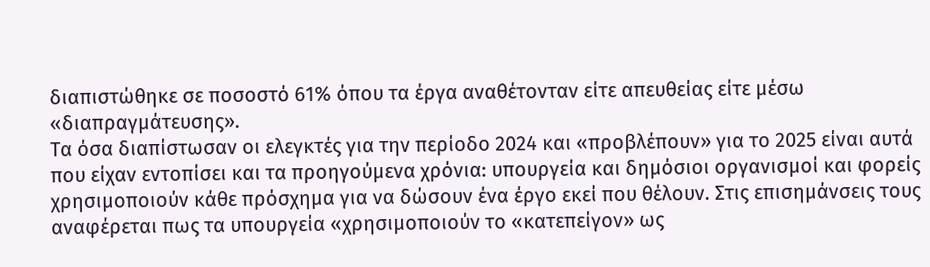διαπιστώθηκε σε ποσοστό 61% όπου τα έργα αναθέτονταν είτε απευθείας είτε μέσω «διαπραγμάτευσης».
Τα όσα διαπίστωσαν οι ελεγκτές για την περίοδο 2024 και «προβλέπουν» για το 2025 είναι αυτά που είχαν εντοπίσει και τα προηγούμενα χρόνια: υπουργεία και δημόσιοι οργανισμοί και φορείς χρησιμοποιούν κάθε πρόσχημα για να δώσουν ένα έργο εκεί που θέλουν. Στις επισημάνσεις τους αναφέρεται πως τα υπουργεία «χρησιμοποιούν το «κατεπείγον» ως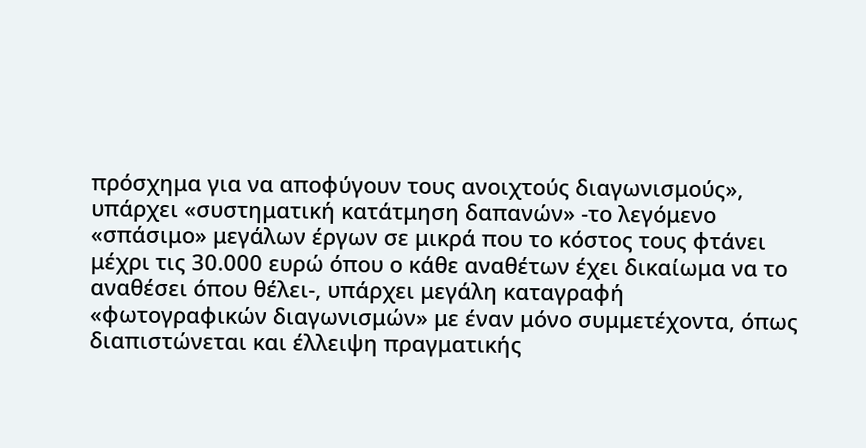πρόσχημα για να αποφύγουν τους ανοιχτούς διαγωνισμούς», υπάρχει «συστηματική κατάτμηση δαπανών» -το λεγόμενο «σπάσιμο» μεγάλων έργων σε μικρά που το κόστος τους φτάνει μέχρι τις 30.000 ευρώ όπου ο κάθε αναθέτων έχει δικαίωμα να το αναθέσει όπου θέλει-, υπάρχει μεγάλη καταγραφή «φωτογραφικών διαγωνισμών» με έναν μόνο συμμετέχοντα, όπως διαπιστώνεται και έλλειψη πραγματικής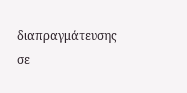διαπραγμάτευσης σε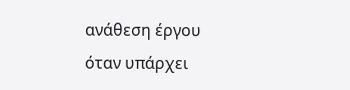ανάθεση έργου όταν υπάρχει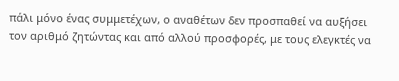πάλι μόνο ένας συμμετέχων, ο αναθέτων δεν προσπαθεί να αυξήσει τον αριθμό ζητώντας και από αλλού προσφορές, με τους ελεγκτές να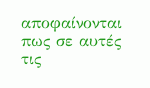αποφαίνονται πως σε αυτές τις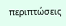περιπτώσεις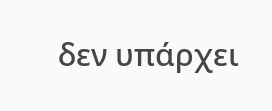δεν υπάρχει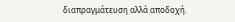διαπραγμάτευση αλλά αποδοχή.